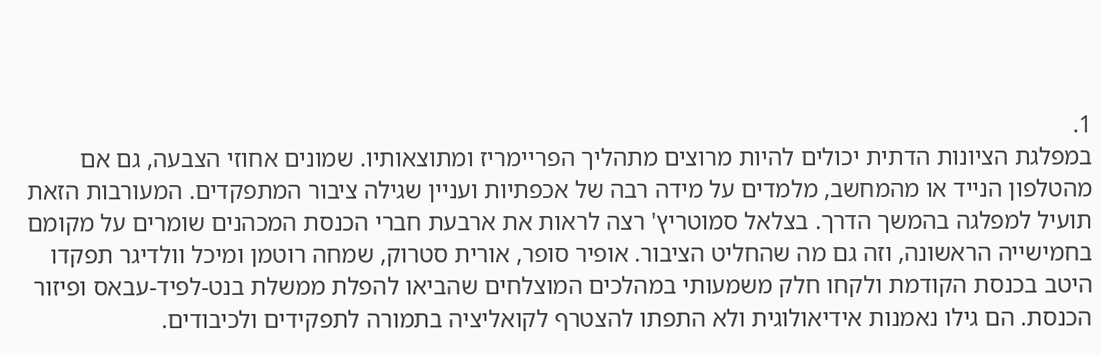1.
במפלגת הציונות הדתית יכולים להיות מרוצים מתהליך הפריימריז ומתוצאותיו. שמונים אחוזי הצבעה, גם אם מהטלפון הנייד או מהמחשב, מלמדים על מידה רבה של אכפתיות ועניין שגילה ציבור המתפקדים. המעורבות הזאת תועיל למפלגה בהמשך הדרך. בצלאל סמוטריץ' רצה לראות את ארבעת חברי הכנסת המכהנים שומרים על מקומם בחמישייה הראשונה, וזה גם מה שהחליט הציבור. אופיר סופר, אורית סטרוק, שמחה רוטמן ומיכל וולדיגר תפקדו היטב בכנסת הקודמת ולקחו חלק משמעותי במהלכים המוצלחים שהביאו להפלת ממשלת בנט-לפיד-עבאס ופיזור הכנסת. הם גילו נאמנות אידיאולוגית ולא התפתו להצטרף לקואליציה בתמורה לתפקידים ולכיבודים.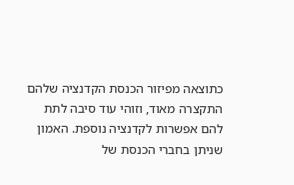כתוצאה מפיזור הכנסת הקדנציה שלהם התקצרה מאוד, וזוהי עוד סיבה לתת להם אפשרות לקדנציה נוספת. האמון שניתן בחברי הכנסת של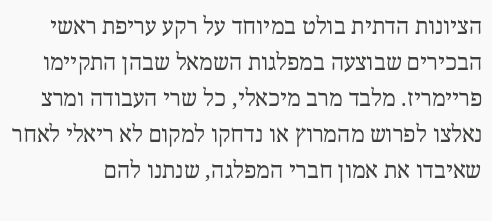הציונות הדתית בולט במיוחד על רקע עריפת ראשי הבכירים שבוצעה במפלגות השמאל שבהן התקיימו פריימריז. מלבד מרב מיכאלי, כל שרי העבודה ומרצ נאלצו לפרוש מהמרוץ או נדחקו למקום לא ריאלי לאחר שאיבדו את אמון חברי המפלגה, שנתנו להם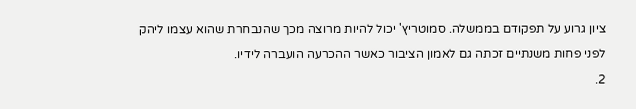ציון גרוע על תפקודם בממשלה. סמוטריץ' יכול להיות מרוצה מכך שהנבחרת שהוא עצמו ליהק לפני פחות משנתיים זכתה גם לאמון הציבור כאשר ההכרעה הועברה לידיו.
2.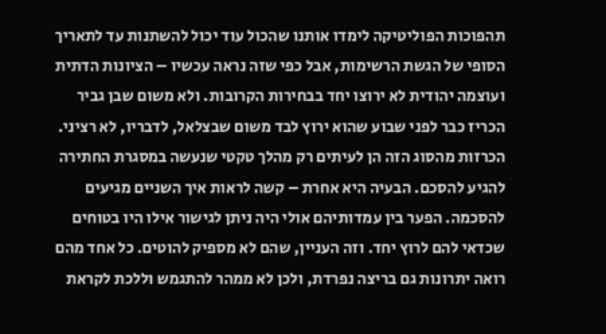תהפוכות הפוליטיקה לימדו אותנו שהכול עוד יכול להשתנות עד לתאריך הסופי של הגשת הרשימות, אבל כפי שזה נראה עכשיו – הציונות הדתית ועוצמה יהודית לא ירוצו יחד בבחירות הקרובות. ולא משום שבן גביר הכריז כבר לפני שבוע שהוא ירוץ לבד משום שבצלאל, לדבריו, לא רציני. הכרזות מהסוג הזה הן לעיתים רק מהלך טקטי שנעשה במסגרת החתירה להגיע להסכם. הבעיה היא אחרת – קשה לראות איך השניים מגיעים להסכמה. הפער בין עמדותיהם אולי היה ניתן לגישור אילו היו בטוחים שכדאי להם לרוץ יחד. וזה העניין, שהם לא מספיק להוטים. כל אחד מהם רואה יתרונות גם בריצה נפרדת, ולכן לא ממהר להתגמש וללכת לקראת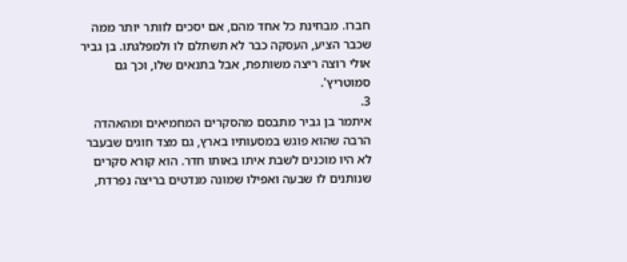חברו. מבחינת כל אחד מהם, אם יסכים לוותר יותר ממה שכבר הציע, העסקה כבר לא תשתלם לו ולמפלגתו. בן גביר אולי רוצה ריצה משותפת, אבל בתנאים שלו, וכך גם סמוטריץ'.
3.
איתמר בן גביר מתבסם מהסקרים המחמיאים ומהאהדה הרבה שהוא פוגש במסעותיו בארץ, גם מצד חוגים שבעבר לא היו מוכנים לשבת איתו באותו חדר. הוא קורא סקרים שנותנים לו שבעה ואפילו שמונה מנדטים בריצה נפרדת,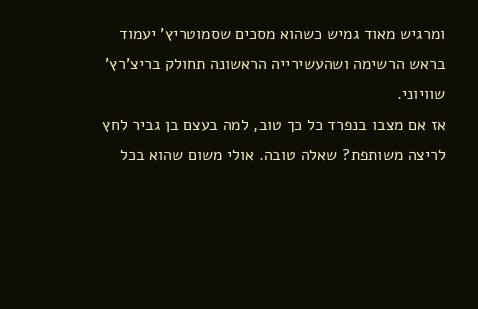ומרגיש מאוד גמיש כשהוא מסכים שסמוטריץ' יעמוד בראש הרשימה ושהעשירייה הראשונה תחולק בריצ'רץ' שוויוני.
אז אם מצבו בנפרד כל כך טוב, למה בעצם בן גביר לחץ לריצה משותפת? שאלה טובה. אולי משום שהוא בכל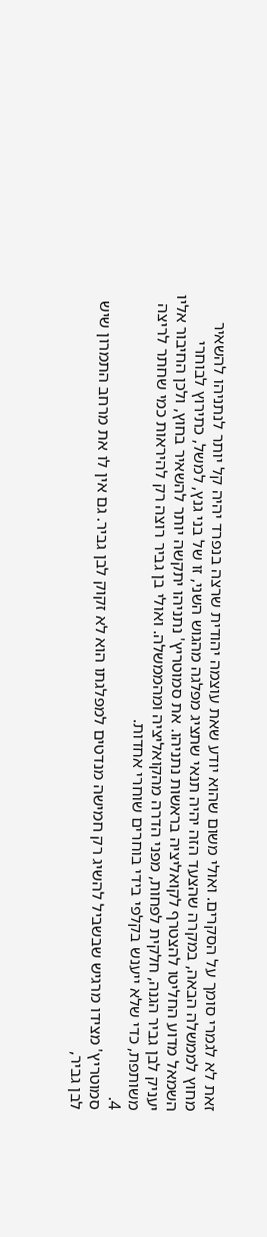זאת לא לגמרי סומך על הסקרים. ואולי משום שהוא יודע שאת עוצמה יהודית שרצה בנפרד יהיה קל יותר לנתניהו להשאיר מחוץ לממשלה הבאה, במקרה שהצעד הזה יהיה תנאי שתציג מפלגה מהגוש השני, זו של בני גנץ, למשל, כתירוץ לבוחרי השמאל מדוע החליטו להצטרף לקואליציה בראשות נתניהו. את סמוטריץ' נתניהו יתקשה יותר להשאיר בחוץ, ולכן החיבור אליו יעניק לבן גביר הגנה, חלקית לפחות, מפני הדרה מהקואליציה ומהממשלה. ואולי בן גביר רוצה רק להיראות כמי שחתר לריצה משותפת, כדי שלא ייענש בקלפי בידי בוחרים שוחרי אחדות.
4.
סמוטריץ' מצידו מרגיש שבשביל להשיג רק חמישה מנדטים למפלגתו הוא לא זקוק לבן גביר. גם אין לו את מרחב התמרון שיש לבן גביר,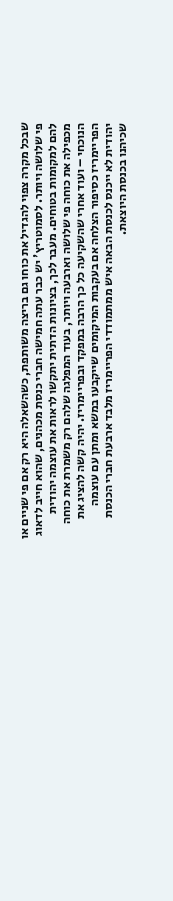שבכל מקרה צפוי להגדיל את כוחו גם בריצה משותפת, כשהשאלה היא רק אם פי שניים או פי שלושה ויותר. לסמוטריץ' יש כבר עתה חמישה חברי כנסת מכהנים, שהוא חייב לדאוג להם למקומות בטוחים. מעבר לכך, בציונות הדתית יתקשו לראות את עוצמה יהודית מכפילה את כוחה פי שלושה וארבעה ויותר, בעוד המפלגה שלהם רק משמרת את כוחה הנוכחי – ועוד אחרי שהשקיעה כל כך הרבה במפקד ובפריימריז. יהיה קשה להציג את הפריימריז כסיפור הצלחה אם בעקבות המיקומים שייקבעו במשא ומתן עם עוצמה יהודית לא ייכנס לכנסת הבאה איש ממתמודדי הפריימריז מלבד ארבעת חברי הכנסת שכיהנו בכנסת היוצאת.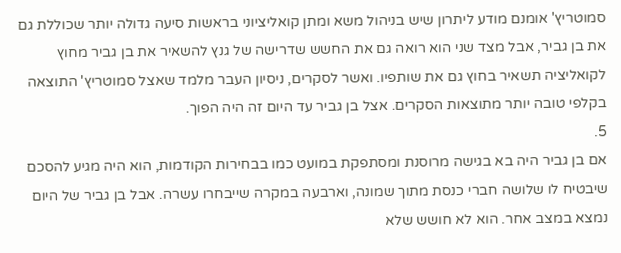סמוטריץ' אומנם מודע ליתרון שיש בניהול משא ומתן קואליציוני בראשות סיעה גדולה יותר שכוללת גם את בן גביר, אבל מצד שני הוא רואה גם את החשש שדרישה של גנץ להשאיר את בן גביר מחוץ לקואליציה תשאיר בחוץ גם את שותפיו. ואשר לסקרים, ניסיון העבר מלמד שאצל סמוטריץ' התוצאה בקלפי טובה יותר מתוצאות הסקרים. אצל בן גביר עד היום זה היה הפוך.
5.
אם בן גביר היה בא בגישה מרוסנת ומסתפקת במועט כמו בבחירות הקודמות, הוא היה מגיע להסכם שיבטיח לו שלושה חברי כנסת מתוך שמונה, וארבעה במקרה שייבחרו עשרה. אבל בן גביר של היום נמצא במצב אחר. הוא לא חושש שלא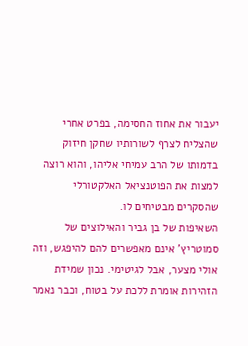יעבור את אחוז החסימה, בפרט אחרי שהצליח לצרף לשורותיו שחקן חיזוק בדמותו של הרב עמיחי אליהו, והוא רוצה למצות את הפוטנציאל האלקטורלי שהסקרים מבטיחים לו.
השאיפות של בן גביר והאילוצים של סמוטריץ' אינם מאפשרים להם להיפגש, וזה אולי מצער, אבל לגיטימי. נכון שמידת הזהירות אומרת ללכת על בטוח, וכבר נאמר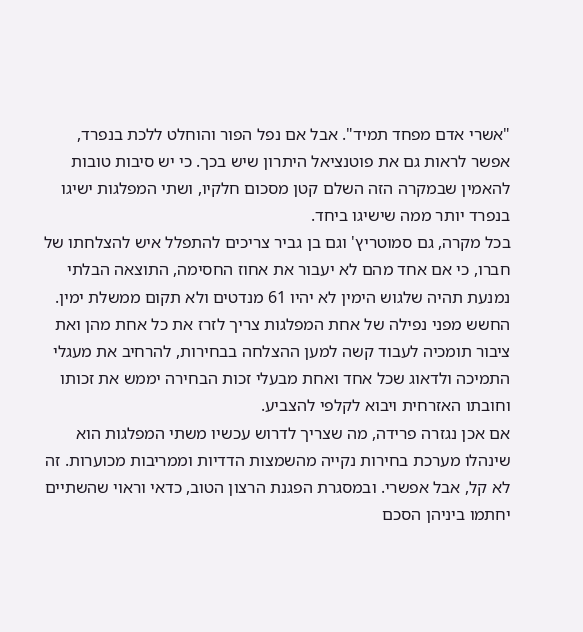"אשרי אדם מפחד תמיד". אבל אם נפל הפור והוחלט ללכת בנפרד, אפשר לראות גם את פוטנציאל היתרון שיש בכך. כי יש סיבות טובות להאמין שבמקרה הזה השלם קטן מסכום חלקיו, ושתי המפלגות ישיגו בנפרד יותר ממה שישיגו ביחד.
בכל מקרה, גם סמוטריץ' וגם בן גביר צריכים להתפלל איש להצלחתו של חברו, כי אם אחד מהם לא יעבור את אחוז החסימה, התוצאה הבלתי נמנעת תהיה שלגוש הימין לא יהיו 61 מנדטים ולא תקום ממשלת ימין. החשש מפני נפילה של אחת המפלגות צריך לזרז את כל אחת מהן ואת ציבור תומכיה לעבוד קשה למען ההצלחה בבחירות, להרחיב את מעגלי התמיכה ולדאוג שכל אחד ואחת מבעלי זכות הבחירה יממש את זכותו וחובתו האזרחית ויבוא לקלפי להצביע.
אם אכן נגזרה פרידה, מה שצריך לדרוש עכשיו משתי המפלגות הוא שינהלו מערכת בחירות נקייה מהשמצות הדדיות וממריבות מכוערות. זה לא קל, אבל אפשרי. ובמסגרת הפגנת הרצון הטוב, כדאי וראוי שהשתיים יחתמו ביניהן הסכם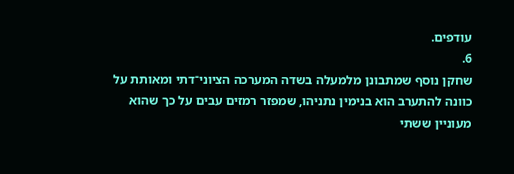עודפים.
6.
שחקן נוסף שמתבונן מלמעלה בשדה המערכה הציוני־דתי ומאותת על כוונה להתערב הוא בנימין נתניהו, שמפזר רמזים עבים על כך שהוא מעוניין ששתי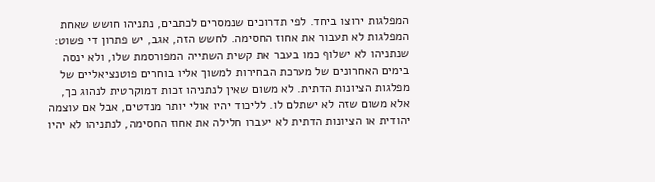המפלגות ירוצו ביחד. לפי תדרוכים שנמסרים לכתבים, נתניהו חושש שאחת המפלגות לא תעבור את אחוז החסימה. לחשש הזה, אגב, יש פתרון די פשוט: שנתניהו לא ישלוף כמו בעבר את קשית השתייה המפורסמת שלו, ולא ינסה בימים האחרונים של מערכת הבחירות למשוך אליו בוחרים פוטנציאליים של מפלגות הציונות הדתית. לא משום שאין לנתניהו זכות דמוקרטית לנהוג כך, אלא משום שזה לא ישתלם לו. לליכוד יהיו אולי יותר מנדטים, אבל אם עוצמה יהודית או הציונות הדתית לא יעברו חלילה את אחוז החסימה, לנתניהו לא יהיו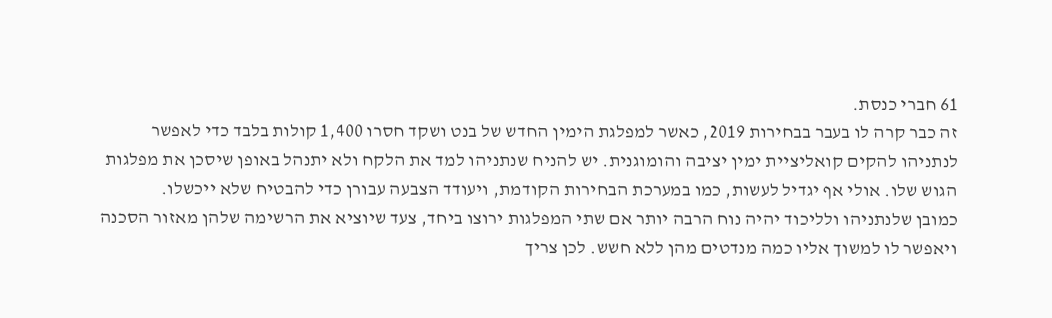61 חברי כנסת.
זה כבר קרה לו בעבר בבחירות 2019, כאשר למפלגת הימין החדש של בנט ושקד חסרו 1,400 קולות בלבד כדי לאפשר לנתניהו להקים קואליציית ימין יציבה והומוגנית. יש להניח שנתניהו למד את הלקח ולא יתנהל באופן שיסכן את מפלגות הגוש שלו. אולי אף יגדיל לעשות, כמו במערכת הבחירות הקודמת, ויעודד הצבעה עבורן כדי להבטיח שלא ייכשלו.
כמובן שלנתניהו ולליכוד יהיה נוח הרבה יותר אם שתי המפלגות ירוצו ביחד, צעד שיוציא את הרשימה שלהן מאזור הסכנה ויאפשר לו למשוך אליו כמה מנדטים מהן ללא חשש. לכן צריך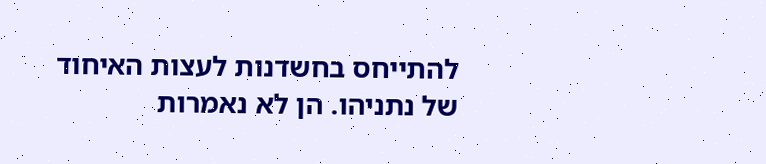להתייחס בחשדנות לעצות האיחוד של נתניהו. הן לא נאמרות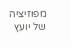מפוזיציה של יועץ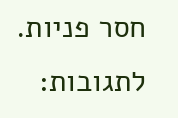חסר פניות.
לתגובות: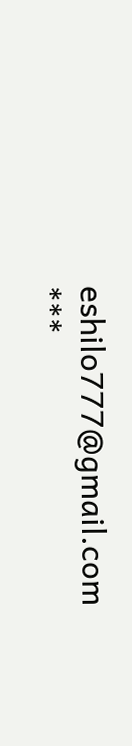eshilo777@gmail.com
***